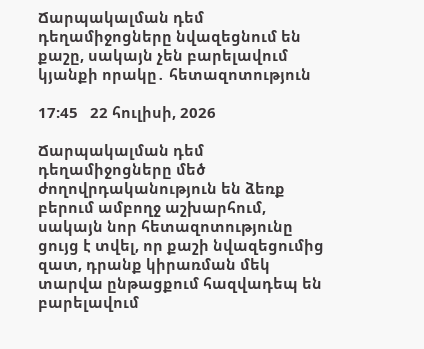Ճարպակալման դեմ դեղամիջոցները նվազեցնում են քաշը, սակայն չեն բարելավում կյանքի որակը․ հետազոտություն

17:45   22 հուլիսի, 2026

Ճարպակալման դեմ դեղամիջոցները մեծ ժողովրդականություն են ձեռք բերում ամբողջ աշխարհում, սակայն նոր հետազոտությունը ցույց է տվել, որ քաշի նվազեցումից զատ, դրանք կիրառման մեկ տարվա ընթացքում հազվադեպ են բարելավում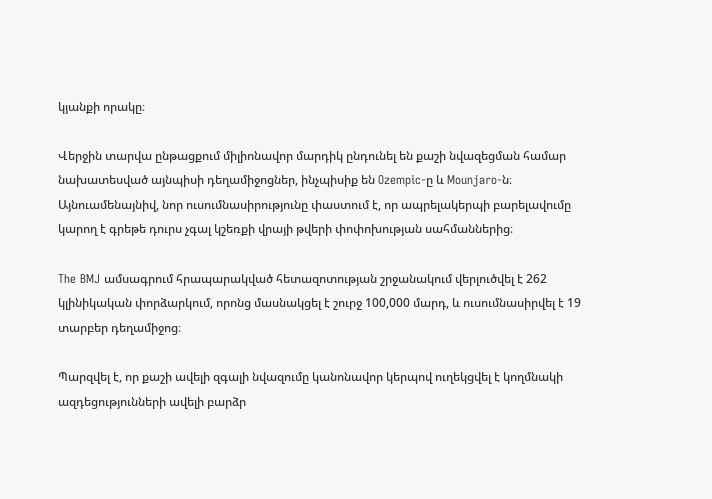կյանքի որակը։

Վերջին տարվա ընթացքում միլիոնավոր մարդիկ ընդունել են քաշի նվազեցման համար նախատեսված այնպիսի դեղամիջոցներ, ինչպիսիք են Ozempic-ը և Mounjaro-ն։ Այնուամենայնիվ, նոր ուսումնասիրությունը փաստում է, որ ապրելակերպի բարելավումը կարող է գրեթե դուրս չգալ կշեռքի վրայի թվերի փոփոխության սահմաններից։

The BMJ ամսագրում հրապարակված հետազոտության շրջանակում վերլուծվել է 262 կլինիկական փորձարկում, որոնց մասնակցել է շուրջ 100,000 մարդ, և ուսումնասիրվել է 19 տարբեր դեղամիջոց։

Պարզվել է, որ քաշի ավելի զգալի նվազումը կանոնավոր կերպով ուղեկցվել է կողմնակի ազդեցությունների ավելի բարձր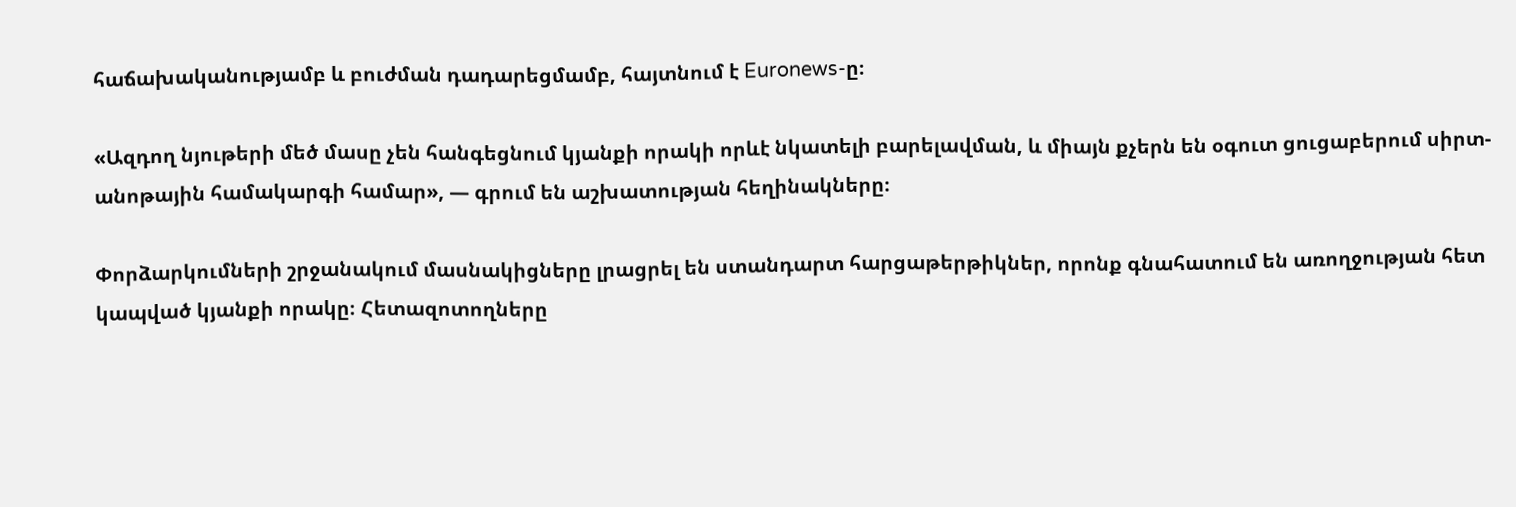հաճախականությամբ և բուժման դադարեցմամբ, հայտնում է Euronews-ը։

«Ազդող նյութերի մեծ մասը չեն հանգեցնում կյանքի որակի որևէ նկատելի բարելավման, և միայն քչերն են օգուտ ցուցաբերում սիրտ-անոթային համակարգի համար», — գրում են աշխատության հեղինակները։

Փորձարկումների շրջանակում մասնակիցները լրացրել են ստանդարտ հարցաթերթիկներ, որոնք գնահատում են առողջության հետ կապված կյանքի որակը։ Հետազոտողները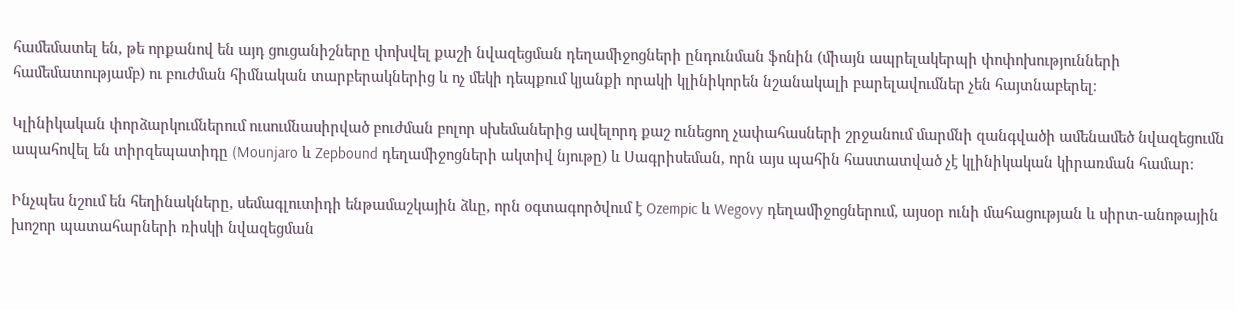համեմատել են, թե որքանով են այդ ցուցանիշները փոխվել քաշի նվազեցման դեղամիջոցների ընդունման ֆոնին (միայն ապրելակերպի փոփոխությունների համեմատությամբ) ու բուժման հիմնական տարբերակներից և ոչ մեկի դեպքում կյանքի որակի կլինիկորեն նշանակալի բարելավումներ չեն հայտնաբերել։

Կլինիկական փորձարկումներում ուսումնասիրված բուժման բոլոր սխեմաներից ավելորդ քաշ ունեցող չափահասների շրջանում մարմնի զանգվածի ամենամեծ նվազեցումն ապահովել են տիրզեպատիդը (Mounjaro և Zepbound դեղամիջոցների ակտիվ նյութը) և Սագրիսեման, որն այս պահին հաստատված չէ կլինիկական կիրառման համար։

Ինչպես նշում են հեղինակները, սեմագլուտիդի ենթամաշկային ձևը, որն օգտագործվում է Ozempic և Wegovy դեղամիջոցներում, այսօր ունի մահացության և սիրտ-անոթային խոշոր պատահարների ռիսկի նվազեցման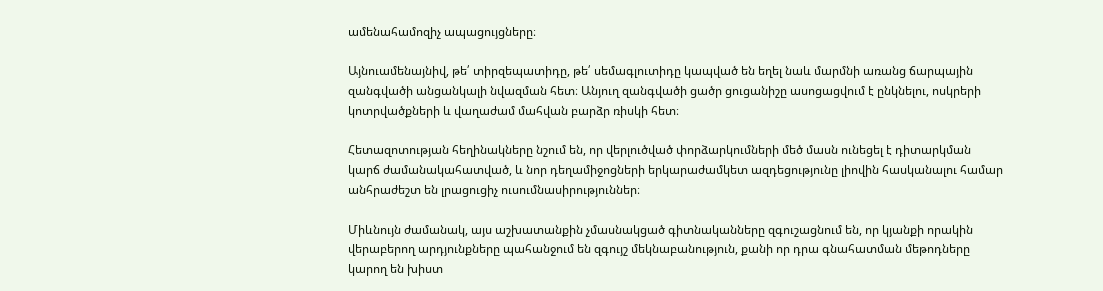ամենահամոզիչ ապացույցները։

Այնուամենայնիվ, թե՛ տիրզեպատիդը, թե՛ սեմագլուտիդը կապված են եղել նաև մարմնի առանց ճարպային զանգվածի անցանկալի նվազման հետ։ Անյուղ զանգվածի ցածր ցուցանիշը ասոցացվում է ընկնելու, ոսկրերի կոտրվածքների և վաղաժամ մահվան բարձր ռիսկի հետ։

Հետազոտության հեղինակները նշում են, որ վերլուծված փորձարկումների մեծ մասն ունեցել է դիտարկման կարճ ժամանակահատված, և նոր դեղամիջոցների երկարաժամկետ ազդեցությունը լիովին հասկանալու համար անհրաժեշտ են լրացուցիչ ուսումնասիրություններ։

Միևնույն ժամանակ, այս աշխատանքին չմասնակցած գիտնականները զգուշացնում են, որ կյանքի որակին վերաբերող արդյունքները պահանջում են զգույշ մեկնաբանություն, քանի որ դրա գնահատման մեթոդները կարող են խիստ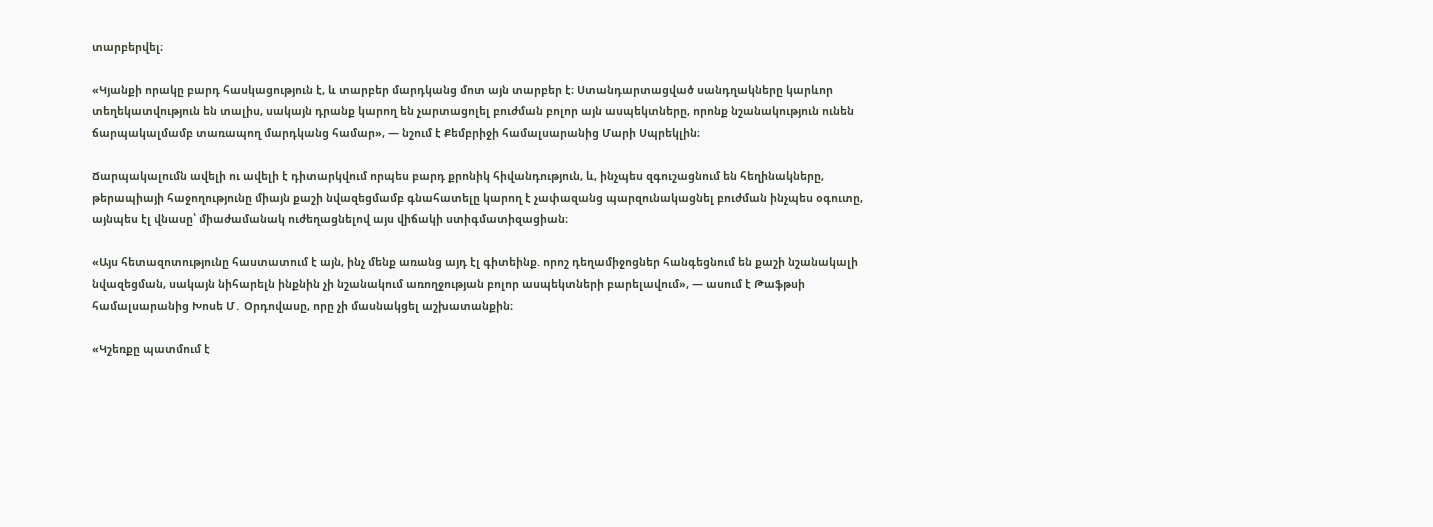տարբերվել։

«Կյանքի որակը բարդ հասկացություն է, և տարբեր մարդկանց մոտ այն տարբեր է։ Ստանդարտացված սանդղակները կարևոր տեղեկատվություն են տալիս, սակայն դրանք կարող են չարտացոլել բուժման բոլոր այն ասպեկտները, որոնք նշանակություն ունեն ճարպակալմամբ տառապող մարդկանց համար», — նշում է Քեմբրիջի համալսարանից Մարի Սպրեկլին։

Ճարպակալումն ավելի ու ավելի է դիտարկվում որպես բարդ քրոնիկ հիվանդություն, և, ինչպես զգուշացնում են հեղինակները, թերապիայի հաջողությունը միայն քաշի նվազեցմամբ գնահատելը կարող է չափազանց պարզունակացնել բուժման ինչպես օգուտը, այնպես էլ վնասը՝ միաժամանակ ուժեղացնելով այս վիճակի ստիգմատիզացիան։

«Այս հետազոտությունը հաստատում է այն, ինչ մենք առանց այդ էլ գիտեինք. որոշ դեղամիջոցներ հանգեցնում են քաշի նշանակալի նվազեցման, սակայն նիհարելն ինքնին չի նշանակում առողջության բոլոր ասպեկտների բարելավում», — ասում է Թաֆթսի համալսարանից Խոսե Մ․ Օրդովասը, որը չի մասնակցել աշխատանքին։

«Կշեռքը պատմում է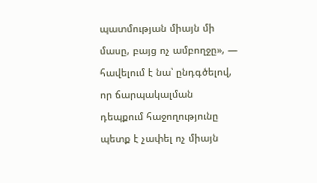պատմության միայն մի մասը, բայց ոչ ամբողջը», — հավելում է նա՝ ընդգծելով, որ ճարպակալման դեպքում հաջողությունը պետք է չափել ոչ միայն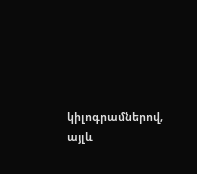կիլոգրամներով, այլև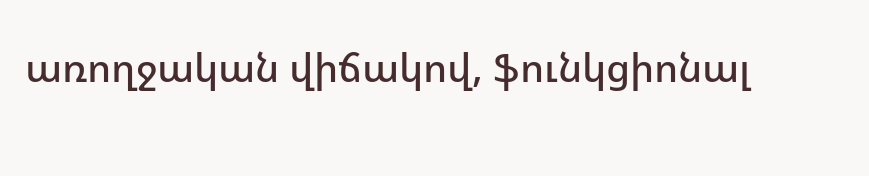առողջական վիճակով, ֆունկցիոնալ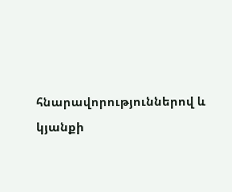հնարավորություններով և կյանքի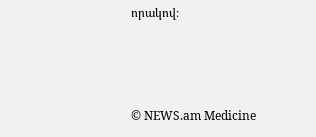որակով։



© NEWS.am Medicine